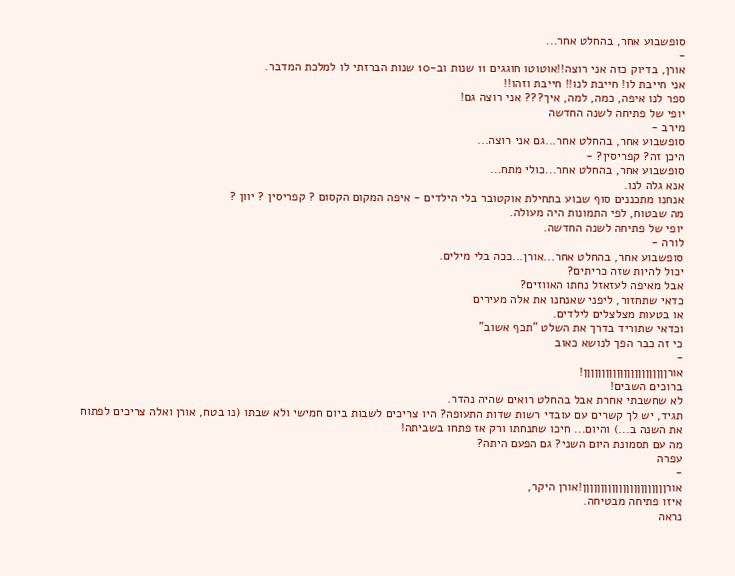סופשבוע אחר, בהחלט אחר...
-
אורן, בדיוק כזה אני רוצה!!אוטוטו חוגגים 11 שנות וב-10 שנות הברזתי לו למלכת המדבר.
אני חייבת לו! חייבת לנו!! חייבת וזהו!!
ספר לנו איפה, כמה, למה, איך??? אני רוצה גם!
יופי של פתיחה לשנה החדשה
מירב -
סופשבוע אחר, בהחלט אחר...גם אני רוצה...
היכן זה? קפריסין? -
סופשבוע אחר, בהחלט אחר...כולי מתח...
אנא גלה לנו.
אנחנו מתכננים סוף שבוע בתחילת אוקטובר בלי הילדים - איפה המקום הקסום ? קפריסין ? יוון ?
מה שבטוח, לפי התמונות היה מעולה.
יופי של פתיחה לשנה החדשה.
לורה -
סופשבוע אחר, בהחלט אחר...אורן...ככה בלי מילים.
יכול להיות שזה כריתים?
אבל מאיפה לעזאזל נחתו האווזים?
כדאי שתחזור, ליפני שאנחנו את אלה מעירים
או בטעות מצלצלים לילדים.
וכדאי שתוריד בדרך את השלט "תכף אשוב"
כי זה כבר הפך לנושא כאוב
-
אורןןןןןןןןןןןןןןןןןןןןןןן!
ברוכים השבים!
לא שחשבתי אחרת אבל בהחלט רואים שהיה נהדר.
תגיד, יש לך קשרים עם עובדי רשות שדות התעופה? היו צריכים לשבות ביום חמישי ולא שבתו (נו בטח, אורן ואלה צריכים לפתוח את השנה ב...) והיום... חיכו שתנחתו ורק אז פתחו בשביתה!
מה עם תסמונת היום השני? גם הפעם היתה?
עפרה
-
אורןןןןןןןןןןןןןןןןןןןןןןן!אורן היקר,
איזו פתיחה מבטיחה.
נראה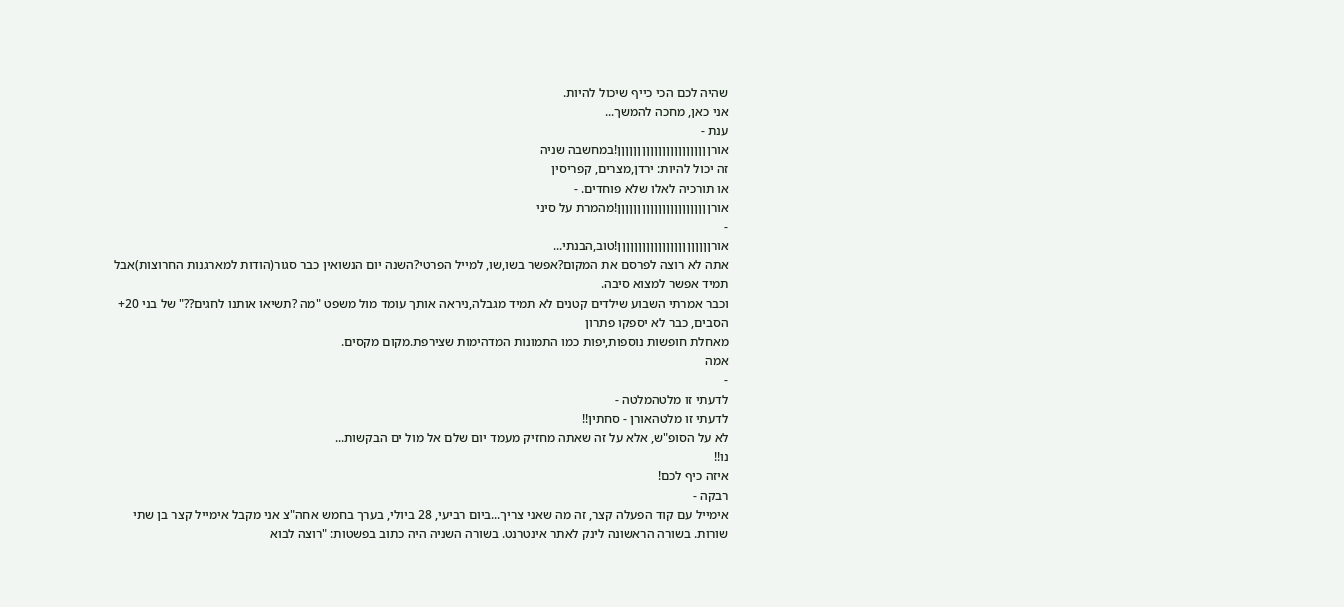שהיה לכם הכי כייף שיכול להיות.
אני כאן, מחכה להמשך...
ענת -
אורןןןןןןןןןןןןןןןןןןןןןןן!במחשבה שניה
זה יכול להיות: ירדן,מצרים, קפריסין
או תורכיה לאלו שלא פוחדים. -
אורןןןןןןןןןןןןןןןןןןןןןןן!מהמרת על סיני
-
אורןןןןןןןןןןןןןןןןןןןןןןן!טוב,הבנתי...
אתה לא רוצה לפרסם את המקום?אפשר בשו,שו, למייל הפרטי?השנה יום הנשואין כבר סגור(הודות למארגנות החרוצות)אבל תמיד אפשר למצוא סיבה.
וכבר אמרתי השבוע שילדים קטנים לא תמיד מגבלה,ניראה אותך עומד מול משפט "מה ?תשיאו אותנו לחגים??" של בני 20+
הסבים, כבר לא יספקו פתרון
מאחלת חופשות נוספות,יפות כמו התמונות המדהימות שצירפת.מקום מקסים.
אמה
-
לדעתי זו מלטהמלטה -
לדעתי זו מלטהאורן - סחתין!!
לא על הסופ"ש, אלא על זה שאתה מחזיק מעמד יום שלם אל מול ים הבקשות...
נו!!
איזה כיף לכם!
רבקה -
אימייל עם קוד הפעלה קצר, זה מה שאני צריך...ביום רביעי, 28 ביולי, בערך בחמש אחה"צ אני מקבל אימייל קצר בן שתי שורות. בשורה הראשונה לינק לאתר אינטרנט. בשורה השניה היה כתוב בפשטות: "רוצה לבוא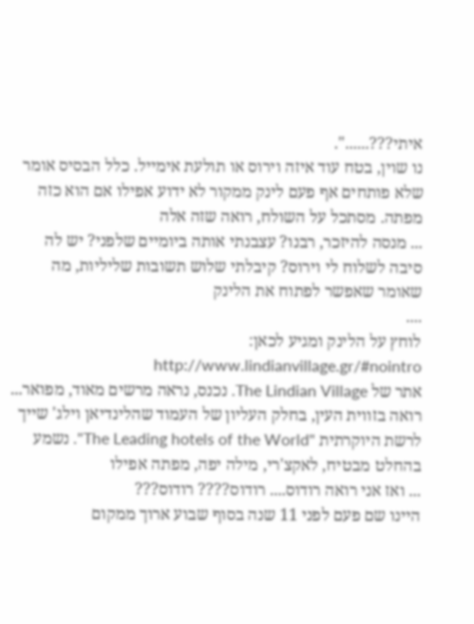איתי???......".
נו שוין, בטח עוד איזה וירוס או תולעת אימייל. כלל הבסיס אומר שלא פותחים אף פעם לינק ממקור לא ידוע אפילו אם הוא כזה מפתה. מסתכל על השולח, רואה שזה אלה
... מנסה להיזכר, רבנו? עצבנתי אותה ביומיים שלפני? יש לה סיבה לשלוח לי וירוס? קיבלתי שלוש תשובות שליליות, מה שאומר שאפשר לפתוח את הלינק
....
לוחץ על הלינק ומגיע לכאן: http://www.lindianvillage.gr/#nointro
אתר של The Lindian Village. נכנס, נראה מרשים מאוד, מפואר... רואה בזווית העין, בחלק העליון של העמוד שהלינדיאן וילג' שייך לרשת היוקרתית "The Leading hotels of the World". נשמע בהחלט מבטיח, לאקצ'רי, מילה יפה, מפתה אפילו
... ואז אני רואה רודוס.... רודוס???? רודוס???
היינו שם פעם לפני 11 שנה בסוף שבוע ארוך ממקום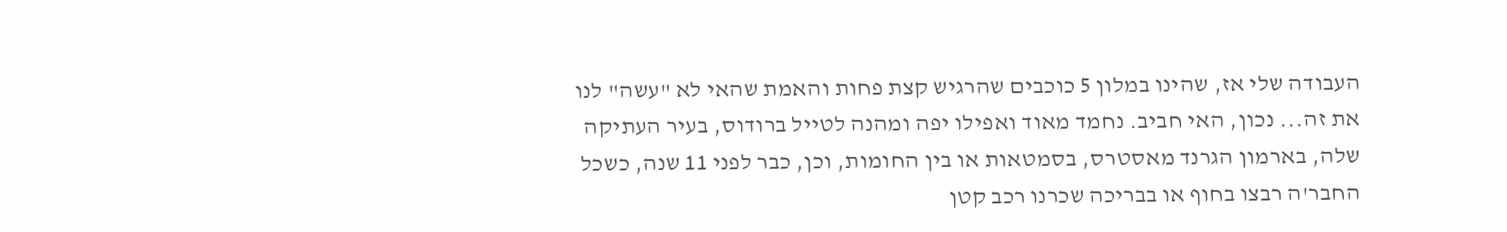העבודה שלי אז, שהינו במלון 5 כוכבים שהרגיש קצת פחות והאמת שהאי לא "עשה" לנו את זה... נכון, האי חביב. נחמד מאוד ואפילו יפה ומהנה לטייל ברודוס, בעיר העתיקה שלה, בארמון הגרנד מאסטרס, בסמטאות או בין החומות, וכן, כבר לפני 11 שנה, כשכל החבר'ה רבצו בחוף או בבריכה שכרנו רכב קטן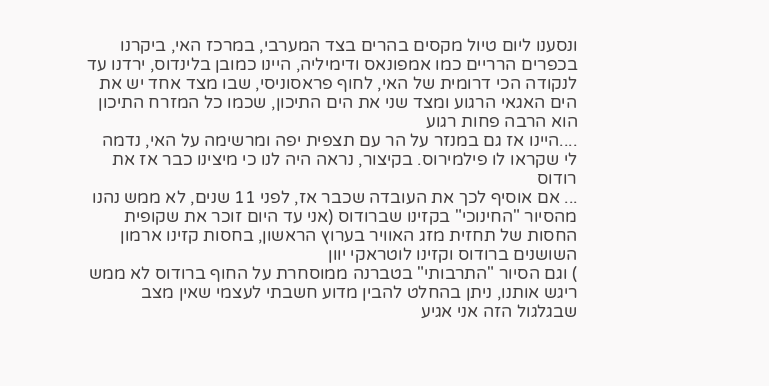ונסענו ליום טיול מקסים בהרים בצד המערבי, במרכז האי, ביקרנו בכפרים הרריים כמו אמפונאס ודימיליה, היינו כמובן בלינדוס, ירדנו עד לנקודה הכי דרומית של האי, לחוף פראסוניסי, שבו מצד אחד יש את הים האגאי הרגוע ומצד שני את הים התיכון, שכמו כל המזרח התיכון הוא הרבה פחות רגוע
....היינו אז גם במנזר על הר עם תצפית יפה ומרשימה על האי, נדמה לי שקראו לו פילמירוס. בקיצור, נראה היה לנו כי מיצינו כבר אז את רודוס
... אם אוסיף לכך את העובדה שכבר אז, לפני 11 שנים, לא ממש נהנו מהסיור "החינוכי" בקזינו שברודוס (אני עד היום זוכר את שקופית החסות של תחזית מזג האוויר בערוץ הראשון, בחסות קזינו ארמון השושנים ברודוס וקזינו לוטראקי יוון
) וגם הסיור "התרבותי" בטברנה ממוסחרת על החוף ברודוס לא ממש ריגש אותנו, ניתן בהחלט להבין מדוע חשבתי לעצמי שאין מצב שבגלגול הזה אני אגיע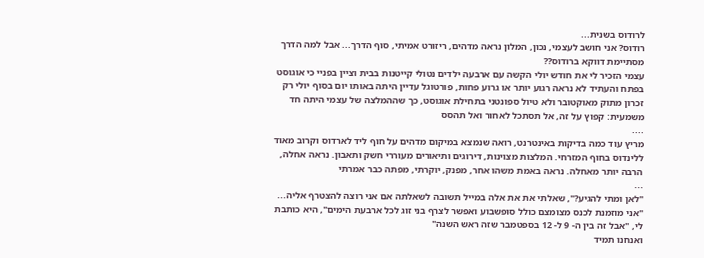לרודוס בשנית...
רודוס? אני חושב לעצמי, נכון, המלון נראה מדהים, ריזורט אמיתי, סוף הדרך... אבל למה הדרך מסתיימת דווקא ברודוס??
עצמי הזכיר לי את חודש יולי הקשה עם ארבעה ילדים נטולי קייטנות בבית וציין בפניי כי אוגוסט בפתח והעתיד לא נראה רגוע יותר או גרוע פחות, פורטוגל עדיין היתה באותו יום בסוף יולי רק זכרון מתוק מאוקטובר ולא טיול ספונטני בתחילת אוגוסט, כך שההמלצה של עצמי היתה חד משמעית: קפוץ על זה, אל תסתכל לאחור ואל תהסס
....
מריץ עוד כמה בדיקות באינטרנט, רואה שנמצא במיקום מדהים על חוף ליד לארדוס וקרוב מאוד ללינדוס בחוף המזרחי. המלצות מצוינות, דירוגים ותיאורים מעוררי חשק ותאבון. נראה אחלה, הרבה יותר מאחלה. נראה באמת משהו אחר, מפנק, יוקרתי, מפתה כבר אמרתי
...
"לאן ומתי להגיע?", שאלתי את את אלה במייל תשובה לשאלתה אם אני רוצה להצטרף אליה...
"אני מוזמנת לכנס מצומצם כולל סופשבוע ואפשר לצרף בני זוג לכל ארבעת הימים", היא כותבת לי, "אבל זה בין ה- 9 ל- 12 בספטמבר שזה ראש השנה"
ואנחנו תמיד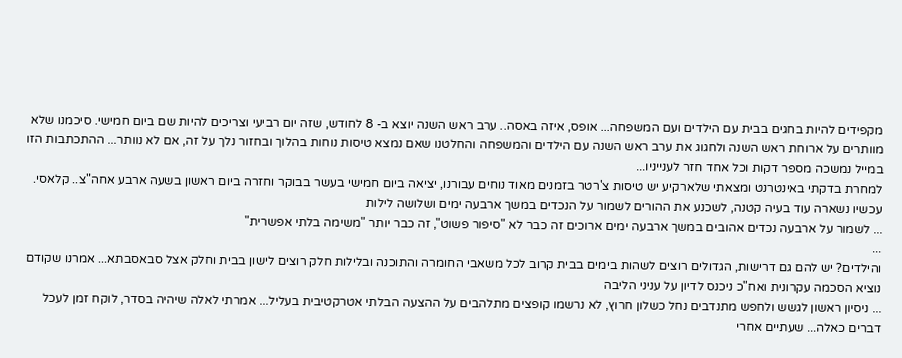מקפידים להיות בחגים בבית עם הילדים ועם המשפחה... אופס, איזה באסה.. ערב ראש השנה יוצא ב- 8 לחודש, שזה יום רביעי וצריכים להיות שם ביום חמישי. סיכמנו שלא מוותרים על ארוחת ראש השנה ולחגוג את ערב ראש השנה עם הילדים והמשפחה והחלטנו שאם נמצא טיסות נוחות בהלוך ובחזור נלך על זה, אם לא נוותר... ההתכתבות הזו במייל נמשכה מספר דקות וכל אחד חזר לענייניו...
למחרת בדקתי באינטרנט ומצאתי שלארקיע יש טיסות צ'רטר בזמנים מאוד נוחים עבורנו, יציאה ביום חמישי בעשר בבוקר וחזרה ביום ראשון בשעה ארבע אחה"צ.. קלאסי.
עכשיו נשארה עוד בעיה קטנה, לשכנע את ההורים לשמור על הנכדים במשך ארבעה ימים ושלושה לילות
... לשמור על ארבעה נכדים אהובים במשך ארבעה ימים ארוכים זה כבר לא "סיפור פשוט", זה כבר יותר "משימה בלתי אפשרית"
...
והילדים? יש להם גם דרישות, הגדולים רוצים לשהות בימים בבית קרוב לכל משאבי החומרה והתוכנה ובלילות חלק רוצים לישון בבית וחלק אצל סבאסבתא... אמרנו שקודם נוציא הסכמה עקרונית ואח"כ ניכנס לדיון על עניני הליבה
... ניסיון ראשון לגשש ולחפש מתנדבים נחל כשלון חרוץ, לא נרשמו קופצים מתלהבים על ההצעה הבלתי אטרקטיבית בעליל... אמרתי לאלה שיהיה בסדר, לוקח זמן לעכל דברים כאלה... שעתיים אחרי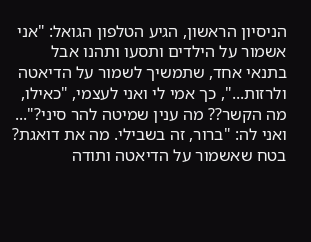הניסיון הראשון, הגיע הטלפון הגואל: "אני אשמור על הילדים ותסעו ותהנו אבל בתנאי אחד, שתמשיך לשמור על הדיאטה ולרזות...", כך אמי לי ואני לעצמי, "כאילו, מה הקשר?? מה ענין שמיטה להר סיני?"... ואני לה: "ברור, זה בשבילי. מה את דואגת? בטח שאשמור על הדיאטה ותודה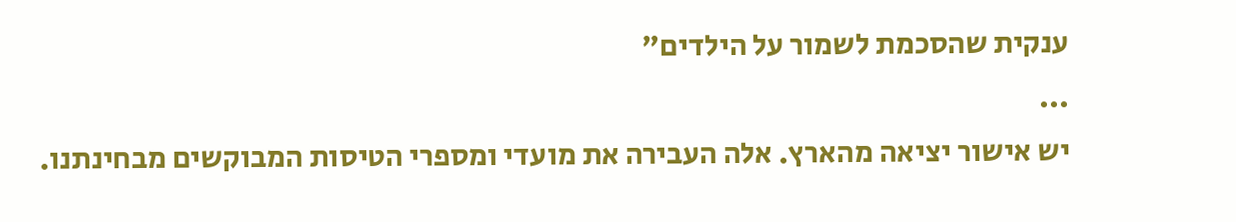ענקית שהסכמת לשמור על הילדים"
...
יש אישור יציאה מהארץ. אלה העבירה את מועדי ומספרי הטיסות המבוקשים מבחינתנו.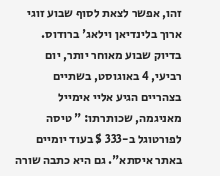זהו, אפשר לצאת לסוף שבוע זוגי ארוך בלינדיאן וילאג' ברודוס.
בדיוק שבוע מאוחר יותר, יום רביעי, 4 באוגוסט, בשתיים בצהריים הגיע אליי אימייל מאניגמה, שכותרתו: " טיסה לפורטוגל ב-333 $ בעוד יומיים באתר איסתא". גם היא כתבה שורה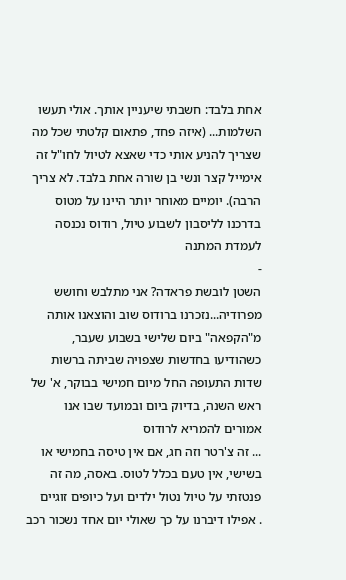אחת בלבד: חשבתי שיעניין אותך. אולי תעשו השלמות... (איזה פחד, פתאום קלטתי שכל מה שצריך להניע אותי כדי שאצא לטיול לחו"ל זה אימייל קצר ונשי בן שורה אחת בלבד. לא צריך הרבה). יומיים מאוחר יותר היינו על מטוס בדרכנו לליסבון לשבוע טיול, רודוס נכנסה לעמדת המתנה
-
השטן לובשת פראדה? אני מתלבש וחושש מפרודיה...נזכרנו ברודוס שוב והוצאנו אותה מ"הקפאה" ביום שלישי בשבוע שעבר, כשהודיעו בחדשות שצפויה שביתה ברשות שדות התעופה החל מיום חמישי בבוקר, א' של ראש השנה, בדיוק ביום ובמועד שבו אנו אמורים להמריא לרודוס
... זה צ'רטר וזה חג, אם אין טיסה בחמישי או בשישי, אין טעם בכלל לטוס. באסה, מה זה פנטזתי על טיול נטול ילדים ועל כיופים זוגיים
. אפילו דיברנו על כך שאולי יום אחד נשכור רכב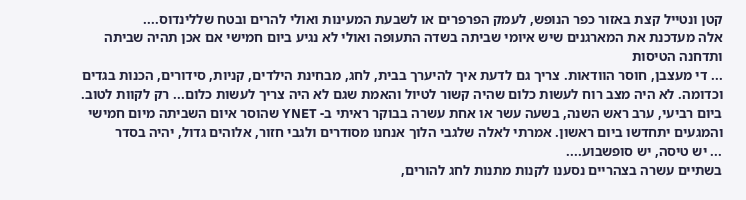קטן ונטייל קצת באזור כפר הנופש, לעמק הפרפרים או לשבעת המעינות ואולי להרים ובטח שללינדוס....
אלה מעדכנת את המארגנים שיש איומי שביתה בשדה התעופה ואולי לא נגיע ביום חמישי אם אכן תהיה שביתה ותדחנה הטיסות
... די מעצבן, חוסר הוודאות. צריך גם לדעת איך להיערך בבית, לחג, מבחינת הילדים, קניות, סידורים, הכנות בגדים וכדומה. לא היה מצב רוח לעשות כלום שהיה קשור לטיול והאמת שגם לא היה צריך לעשות כלום... רק לקוות לטוב. ביום רביעי, ערב ראש השנה, בשעה עשר או אחת עשרה בבוקר ראיתי ב- YNET שהוסר איום השביתה מיום חמישי והמגעים יתחדשו ביום ראשון. אמרתי לאלה שלגבי הלוך אנחנו מסודרים ולגבי חזור, אלוהים גדול, יהיה בסדר
... יש טיסה, יש סופשבוע....
בשתיים עשרה בצהריים נסענו לקנות מתנות לחג להורים,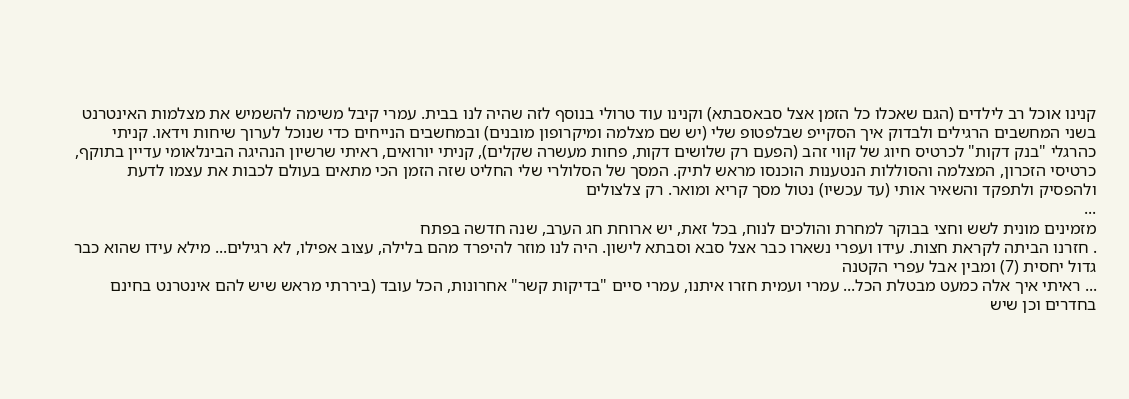קנינו אוכל רב לילדים (הגם שאכלו כל הזמן אצל סבאסבתא) וקנינו עוד טרולי בנוסף לזה שהיה לנו בבית. עמרי קיבל משימה להשמיש את מצלמות האינטרנט בשני המחשבים הרגילים ולבדוק איך הסקייפ שבלפטופ שלי (יש שם מצלמה ומיקרופון מובנים) ובמחשבים הנייחים כדי שנוכל לערוך שיחות וידאו. קניתי כהרגלי "בנק דקות" לכרטיס חיוג של קווי זהב (הפעם רק שלושים דקות, פחות מעשרה שקלים), קניתי יורואים, ראיתי שרשיון הנהיגה הבינלאומי עדיין בתוקף, כרטיסי הזכרון, המצלמה והסוללות הנטענות הוכנסו מראש לתיק. המסך של הסלולרי שלי החליט שזה הזמן הכי מתאים בעולם לכבות את עצמו לדעת ולהפסיק ולתפקד והשאיר אותי (עד עכשיו) נטול מסך קריא ומואר. רק צלצולים
...
מזמינים מונית לשש וחצי בבוקר למחרת והולכים לנוח, בכל זאת, יש ארוחת חג הערב, שנה חדשה בפתח
. חזרנו הביתה לקראת חצות. עידו ועפרי נשארו כבר אצל סבא וסבתא לישון. היה לנו מוזר להיפרד מהם בלילה, עצוב אפילו, לא רגילים... מילא עידו שהוא כבר גדול יחסית (7) ומבין אבל עפרי הקטנה
... ראיתי איך אלה כמעט מבטלת הכל... עמרי ועמית חזרו איתנו, עמרי סיים "בדיקות קשר" אחרונות, הכל עובד (ביררתי מראש שיש להם אינטרנט בחינם בחדרים וכן שיש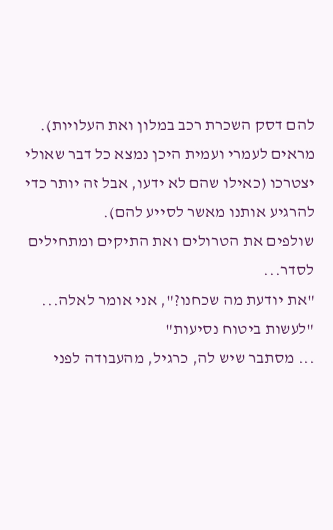להם דסק השכרת רכב במלון ואת העלויות). מראים לעמרי ועמית היכן נמצא כל דבר שאולי יצטרכו (כאילו שהם לא ידעו, אבל זה יותר כדי להרגיע אותנו מאשר לסייע להם).
שולפים את הטרולים ואת התיקים ומתחילים לסדר...
"את יודעת מה שכחנו?", אני אומר לאלה... "לעשות ביטוח נסיעות"
... מסתבר שיש לה, כרגיל, מהעבודה לפני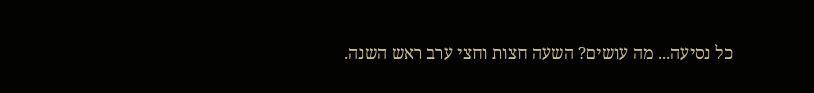כל נסיעה... מה עושים? השעה חצות וחצי ערב ראש השנה.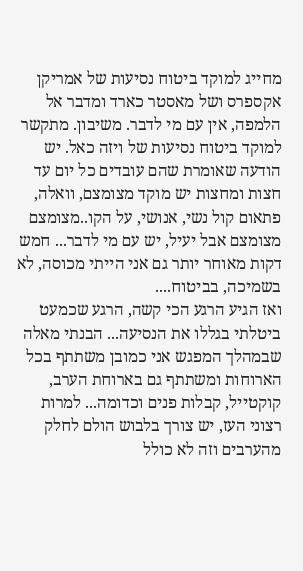מחייג למוקד ביטוח נסיעות של אמריקן אקספרס ושל מאסטר כארד ומדבר אל הלמפה, אין עם מי לדבר. משיבון. מתקשר למוקד ביטוח נסיעות של ויזה כאל. יש הודעה שאומרת שהם עובדים כל יום עד חצות ומחצות יש מוקד מצומצם, וואלה, פתאום קול נשי, אנושי, על הקו..מצומצם מצומצם אבל יעיל, יש עם מי לדבר... חמש דקות מאוחר יותר גם אני הייתי מכוסה, לא בשמיכה, בביטוח....
ואז הגיע הרגע הכי קשה, הרגע שכמעט ביטלתי בגללו את הנסיעה... הבנתי מאלה שבמהלך המפגש אני כמובן משתתף בכל הארוחות ומשתתף גם בארוחת הערב, קוקטייל, קבלות פנים וכדומה... למרות רצוני העז, יש צורך בלבוש הולם לחלק מהערבים וזה לא כולל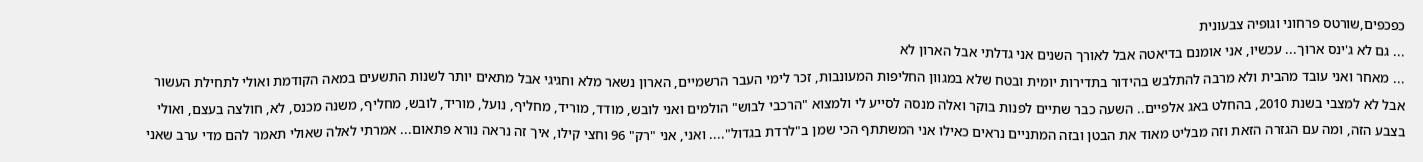כפכפים,שורטס פרחוני וגופיה צבעונית
... גם לא ג'ינס ארוך... עכשיו, אני אומנם בדיאטה אבל לאורך השנים אני גדלתי אבל הארון לא
... מאחר ואני עובד מהבית ולא מרבה להתלבש בהידור בתדירות יומית ובטח שלא במגוון החליפות המעונבות, זכר לימי העבר הרשמיים, הארון נשאר מלא וחגיגי אבל מתאים יותר לשנות התשעים במאה הקודמת ואולי לתחילת העשור אבל לא למצבי בשנת 2010, בהחלט באג אלפיים.. השעה כבר שתיים לפנות בוקר ואלה מנסה לסייע לי ולמצוא "הרכבי לבוש" הולמים ואני לובש, מודד, מוריד, מחליף, נועל, מוריד, לובש, מחליף, משנה מכנס, לא, חולצה בעצם, ואולי בצבע הזה, ומה עם הגזרה הזאת וזה מבליט מאוד את הבטן ובזה המתניים נראים כאילו אני המשתתף הכי שמן ב"לרדת בגדול".... ואני, אני "רק" 96 וחצי קילו, איך זה נראה נורא פתאום... אמרתי לאלה שאולי תאמר להם מדי ערב שאני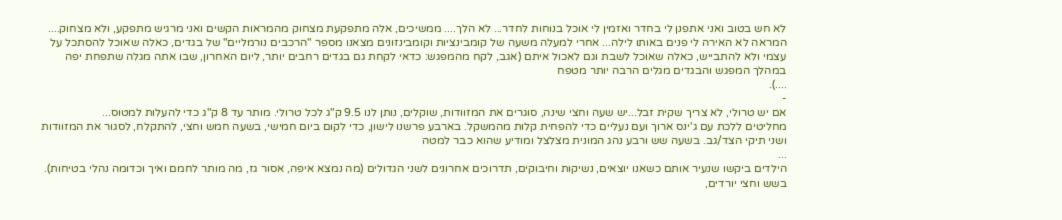לא חש בטוב ואני אתפנן לי בחדר ואזמין לי אוכל בנוחות לחדר... לא הלך.... ממשיכים, אלה מתפקעת מצחוק מהמראות הקשים ואני מרגיש מתפקע, ולא מצחוק.... המראה לא האירה לי פנים באותו לילה... אחרי למעלה משעה של קומבינציות וקומבינזונים מצאנו מספר "הרכבים נורמליים" של בגדים, כאלה שאוכל להסתכל על עצמי ולא להתבייש, כאלה שאוכל לשבת וגם לאכול איתם (אגב, לקח מהמפגש: כדאי לקחת גם בגדים רחבים יותר, ליום האחרון, שבו אתה מגלה שתפחת יפה במהלך המפגש והבגדים מגלים הרבה יותר מטפח
....).
-
אם יש טרולי, לא צריך שקית זבל...יש שעה וחצי שינה, סוגרים את המזוודות, שוקלים, נותן לנו 9.5 ק"ג לכל טרולי. מותר עד 8 ק"ג כדי להעלות למטוס...
מחליטים ללכת עם ג'ינס ארוך ועם נעליים כדי להפחית קלות מהמשקל. בארבע פרשנו לישון, כדי לקום ביום חמישי, בשעה חמש וחצי, להתקלח, לסגור את המזוודות ושני תיקי הצד/גב. בשעה שש ורבע נהג המונית מצלצל ומודיע שהוא כבר למטה
...
הילדים ביקשו שנעיר אותם כשאנו יוצאים, נשיקות וחיבוקים, תדרוכים אחרונים לשני הגדולים (מה נמצא איפה, אסור גז, מה מותר לחמם ואיך וכדומה נהלי בטיחות).
בשש וחצי יורדים,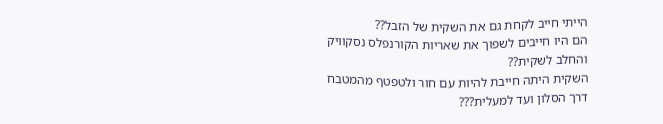הייתי חייב לקחת גם את השקית של הזבל??
הם היו חייבים לשפוך את שאריות הקורנפלס נסקוויק והחלב לשקית??
השקית היתה חייבת להיות עם חור ולטפטף מהמטבח דרך הסלון ועד למעלית???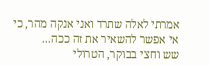אמרתי לאלה שתרד ואני אנקה מהר, כי אי אפשר להשאיר את זה ככה...
שש וחצי בבוקר, הטרולי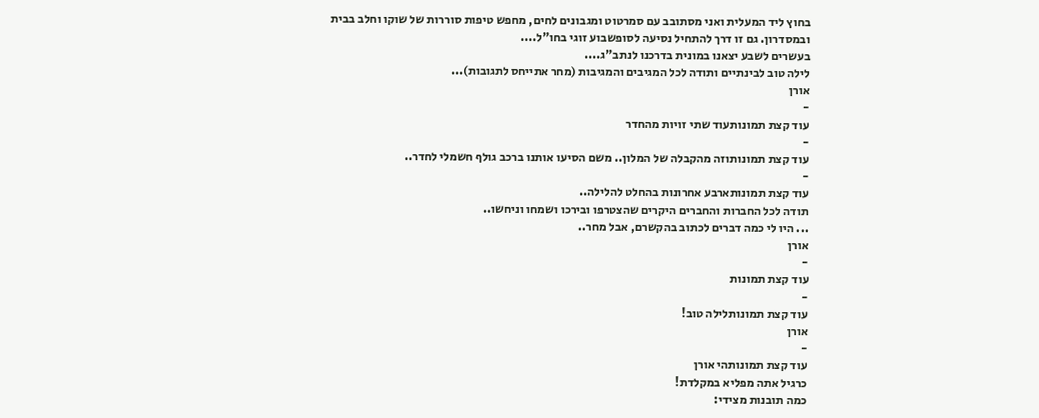בחוץ ליד המעלית ואני מסתובב עם סמרטוט ומגבונים לחים, מחפש טיפות סוררות של שוקו וחלב בבית ובמסדרון. גם זו דרך להתחיל נסיעה לסופשבוע זוגי בחו"ל....
בעשרים לשבע יצאנו במונית בדרכנו לנתב"ג....
לילה טוב לבינתיים ותודה לכל המגיבים והמגיבות (מחר אתייחס לתגובות)...
אורן
-
עוד קצת תמונותעוד שתי זויות מהחדר
-
עוד קצת תמונותוזה מהקבלה של המלון.. משם הסיעו אותנו ברכב גולף חשמלי לחדר..
-
עוד קצת תמונותארבע אחרונות בהחלט להלילה..
תודה לכל החברות והחברים היקרים שהצטרפו ובירכו ושמחו וניחשו..
... היו לי כמה דברים לכתוב בהקשרם, אבל מחר..
אורן
-
עוד קצת תמונות
-
עוד קצת תמונותלילה טוב!
אורן
-
עוד קצת תמונותהי אורן
כרגיל אתה מפליא במקלדת!
כמה תובנות מצידי: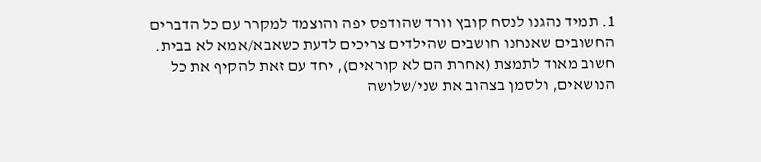1. תמיד נהגנו לנסח קובץ וורד שהודפס יפה והוצמד למקרר עם כל הדברים החשובים שאנחנו חושבים שהילדים צריכים לדעת כשאבא/אמא לא בבית.
חשוב מאוד לתמצת (אחרת הם לא קוראים), יחד עם זאת להקיף את כל הנושאים, ולסמן בצהוב את שני/שלושה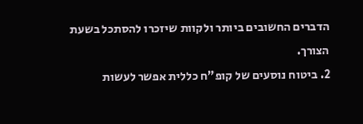הדברים החשובים ביותר ולקוות שיזכרו להסתכל בשעת הצורך.
2. ביטוח נוסעים של קופ"ח כללית אפשר לעשות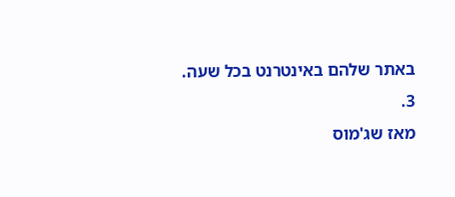באתר שלהם באינטרנט בכל שעה.
3.
מאז שג'מוס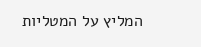המליץ על המטליות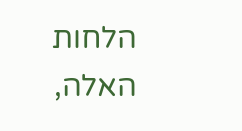הלחות האלה,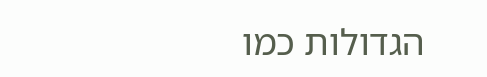הגדולות כמו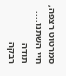סמרטוט רצפה, חיי השתנו....
תודה
רבקה